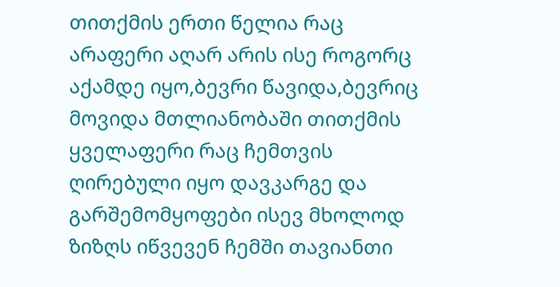თითქმის ერთი წელია რაც არაფერი აღარ არის ისე როგორც აქამდე იყო,ბევრი წავიდა,ბევრიც მოვიდა მთლიანობაში თითქმის ყველაფერი რაც ჩემთვის ღირებული იყო დავკარგე და გარშემომყოფები ისევ მხოლოდ ზიზღს იწვევენ ჩემში თავიანთი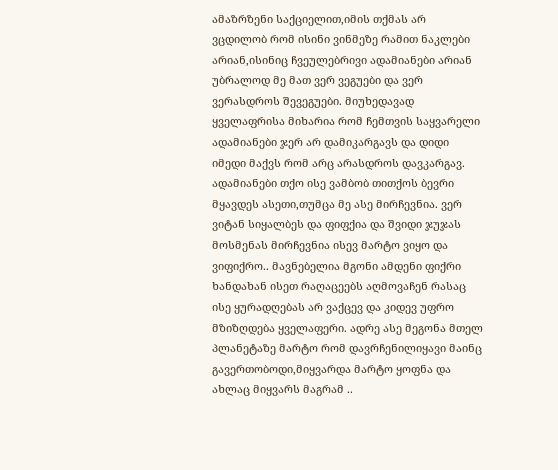ამაზრზენი საქციელით,იმის თქმას არ ვცდილობ რომ ისინი ვინმეზე რამით ნაკლები არიან,ისინიც ჩვეულებრივი ადამიანები არიან უბრალოდ მე მათ ვერ ვეგუები და ვერ ვერასდროს შევეგუები. მიუხედავად ყველაფრისა მიხარია რომ ჩემთვის საყვარელი ადამიანები ჯერ არ დამიკარგავს და დიდი იმედი მაქვს რომ არც არასდროს დავკარგავ. ადამიანები თქო ისე ვამბობ თითქოს ბევრი მყავდეს ასეთი,თუმცა მე ასე მირჩევნია. ვერ ვიტან სიყალბეს და ფიფქია და შვიდი ჯუჯას მოსმენას მირჩევნია ისევ მარტო ვიყო და ვიფიქრო.. მავნებელია მგონი ამდენი ფიქრი ხანდახან ისეთ რაღაცეებს აღმოვაჩენ რასაც ისე ყურადღებას არ ვაქცევ და კიდევ უფრო მზიზღდება ყველაფერი. ადრე ასე მეგონა მთელ პლანეტაზე მარტო რომ დავრჩენილიყავი მაინც გავერთობოდი,მიყვარდა მარტო ყოფნა და ახლაც მიყვარს მაგრამ ..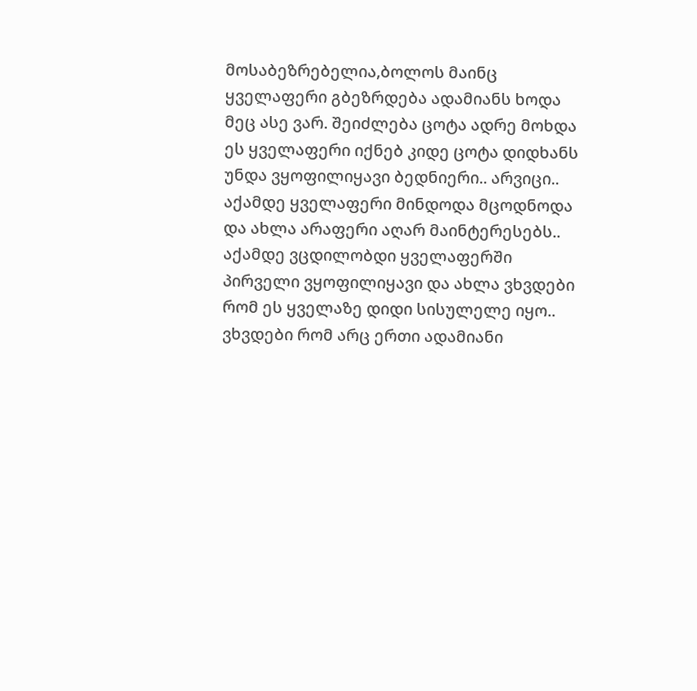მოსაბეზრებელია,ბოლოს მაინც ყველაფერი გბეზრდება ადამიანს ხოდა მეც ასე ვარ. შეიძლება ცოტა ადრე მოხდა ეს ყველაფერი იქნებ კიდე ცოტა დიდხანს უნდა ვყოფილიყავი ბედნიერი.. არვიცი.. აქამდე ყველაფერი მინდოდა მცოდნოდა და ახლა არაფერი აღარ მაინტერესებს.. აქამდე ვცდილობდი ყველაფერში პირველი ვყოფილიყავი და ახლა ვხვდები რომ ეს ყველაზე დიდი სისულელე იყო.. ვხვდები რომ არც ერთი ადამიანი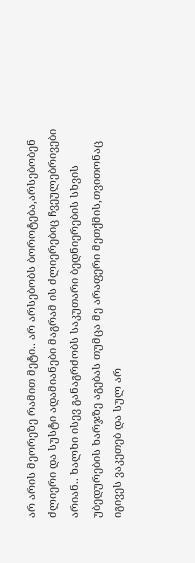არ არის მეორეზე რამით მეტი.. არ არსებობს ბოროტება,არსებობენ ძლიერი და სუსტი ადამიანები მაგრამ ის ძლიერებიც ჩვეულებრივები არიან.. ხალხი ისევ განაგრძობს საკუთარი ბედნიერების სხვის უბედურების ხარჯზე აგებას თუმცა მე არაფერი მეთქმის,თვითონაც იგივეს ვაკეთებ და სულ არ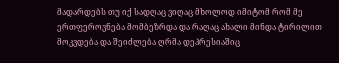მადარდებს თუ იქ სადღაც ვიღაც მხოლოდ იმიტომ რომ მე ერთფეროვნება მომბეზრდა და რაღაც ახალი მინდა ტირილით მოკვდება და შეიძლება ღრმა დეპრესიაშიც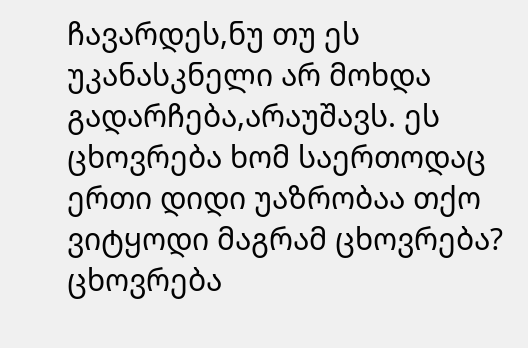ჩავარდეს,ნუ თუ ეს უკანასკნელი არ მოხდა გადარჩება,არაუშავს. ეს ცხოვრება ხომ საერთოდაც ერთი დიდი უაზრობაა თქო ვიტყოდი მაგრამ ცხოვრება? ცხოვრება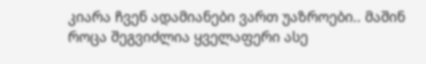კიარა ჩვენ ადამიანები ვართ უაზროები.. მაშინ როცა შეგვიძლია ყველაფერი ასე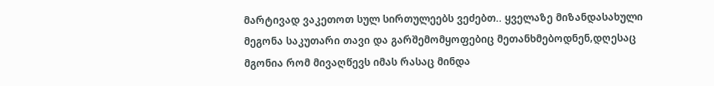მარტივად ვაკეთოთ სულ სირთულეებს ვეძებთ.. ყველაზე მიზანდასახული მეგონა საკუთარი თავი და გარშემომყოფებიც მეთანხმებოდნენ,დღესაც მგონია რომ მივაღწევს იმას რასაც მინდა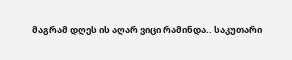მაგრამ დღეს ის აღარ ვიცი რამინდა.. საკუთარი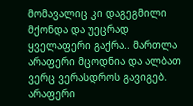მომავალიც კი დაგეგმილი მქონდა და უეცრად ყველაფერი გაქრა.. მართლა არაფერი მცოდნია და ალბათ ვერც ვერასდროს გავიგებ. არაფერი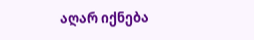აღარ იქნება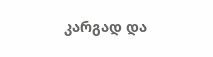კარგად და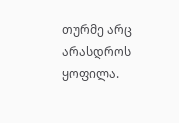თურმე არც არასდროს ყოფილა.